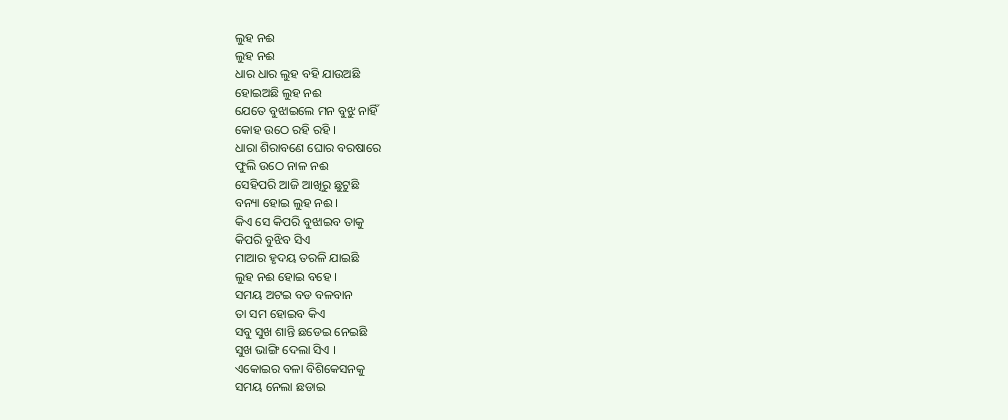ଲୁହ ନଈ
ଲୁହ ନଈ
ଧାର ଧାର ଲୁହ ବହି ଯାଉଅଛି
ହୋଇଅଛି ଲୁହ ନଈ
ଯେତେ ବୁଝାଇଲେ ମନ ବୁଝୁ ନାହିଁ
କୋହ ଉଠେ ରହି ରହି ।
ଧାରା ଶିରାବଣେ ଘୋର ବରଷାରେ
ଫୁଲି ଉଠେ ନାଳ ନଈ
ସେହିପରି ଆଜି ଆଖିରୁ ଛୁଟୁଛି
ବନ୍ୟା ହୋଇ ଲୁହ ନଈ ।
କିଏ ସେ କିପରି ବୁଝାଇବ ତାକୁ
କିପରି ବୁଝିବ ସିଏ
ମାଆର ହୃଦୟ ତରଳି ଯାଇଛି
ଲୁହ ନଈ ହୋଇ ବହେ ।
ସମୟ ଅଟଇ ବଡ ବଳବାନ
ତା ସମ ହୋଇବ କିଏ
ସବୁ ସୁଖ ଶାନ୍ତି ଛଡେଇ ନେଇଛି
ସୁଖ ଭାଙ୍ଗି ଦେଲା ସିଏ ।
ଏକୋଇର ବଳା ବିଶିକେସନକୁ
ସମୟ ନେଲା ଛଡାଇ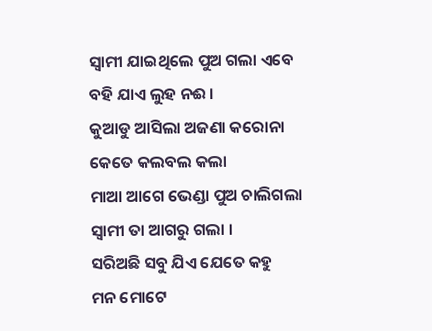ସ୍ବାମୀ ଯାଇଥିଲେ ପୁଅ ଗଲା ଏବେ
ବହି ଯାଏ ଲୁହ ନଈ ।
କୁଆଡୁ ଆସିଲା ଅଜଣା କରୋନା
କେତେ କଲବଲ କଲା
ମାଆ ଆଗେ ଭେଣ୍ଡା ପୁଅ ଚାଲିଗଲା
ସ୍ବାମୀ ତା ଆଗରୁ ଗଲା ।
ସରିଅଛି ସବୁ ଯିଏ ଯେତେ କହୁ
ମନ ମୋଟେ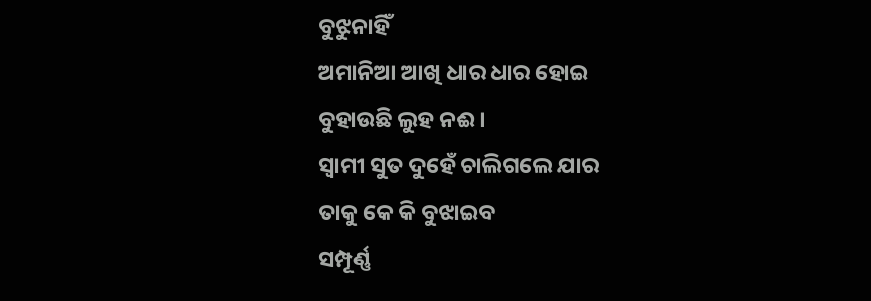ବୁଝୁନାହିଁ
ଅମାନିଆ ଆଖି ଧାର ଧାର ହୋଇ
ବୁହାଉଛି ଲୁହ ନଈ ।
ସ୍ବାମୀ ସୁତ ଦୁହେଁ ଚାଲିଗଲେ ଯାର
ତାକୁ କେ କି ବୁଝାଇବ
ସମ୍ପୂର୍ଣ୍ଣ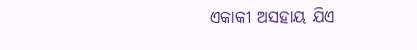ଏକାକୀ ଅସହାୟ ଯିଏ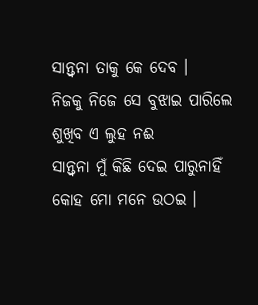ସାନ୍ତ୍ବନା ତାକୁ କେ ଦେବ ।
ନିଜକୁ ନିଜେ ସେ ବୁଝାଇ ପାରିଲେ
ଶୁଖିବ ଏ ଲୁହ ନଈ
ସାନ୍ତ୍ବନା ମୁଁ କିଛି ଦେଇ ପାରୁନାହିଁ
କୋହ ମୋ ମନେ ଉଠଇ ।